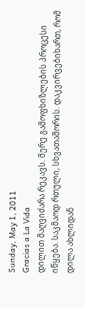Sunday, May 1, 2011
Gracias a La Vida
დილით მაღვიძარა რეკავს. მერე გამოფხიზლების პროცესი იწყება. საკმაოდ რთული, სხვათაშორის. დაკვირვებიხართ, რომ დილა ახლიდან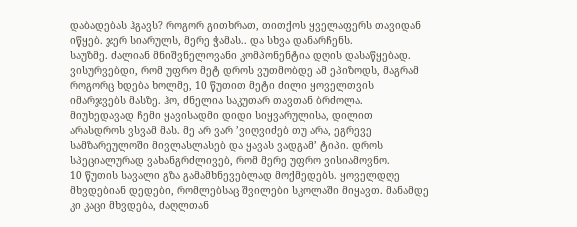დაბადებას ჰგავს? როგორ გითხრათ, თითქოს ყველაფერს თავიდან იწყებ. ჯერ სიარულს, მერე ჭამას.. და სხვა დანარჩენს.
საუზმე. ძალიან მნიშვნელოვანი კომპონენტია დღის დასაწყებად. ვისურვებდი, რომ უფრო მეტ დროს ვუთმობდე ამ ეპიზოდს, მაგრამ როგორც ხდება ხოლმე, 10 წუთით მეტი ძილი ყოველთვის იმარჯვებს მასზე. ჰო, ძნელია საკუთარ თავთან ბრძოლა.
მიუხედავად ჩემი ყავისადმი დიდი სიყვარულისა, დილით არასდროს ვსვამ მას. მე არ ვარ ’ვიღვიძებ თუ არა, ეგრევე სამზარეულოში მივლასლასებ და ყავას ვადგამ’ ტიპი. დროს სპეციალურად ვახანგრძლივებ, რომ მერე უფრო ვისიამოვნო.
10 წუთის სავალი გზა გამამხნევებლად მოქმედებს. ყოველდღე მხვდებიან დედები, რომლებსაც შვილები სკოლაში მიყავთ. მანამდე კი კაცი მხვდება, ძაღლთან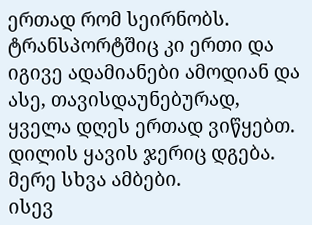ერთად რომ სეირნობს. ტრანსპორტშიც კი ერთი და იგივე ადამიანები ამოდიან და ასე, თავისდაუნებურად, ყველა დღეს ერთად ვიწყებთ.
დილის ყავის ჯერიც დგება.
მერე სხვა ამბები.
ისევ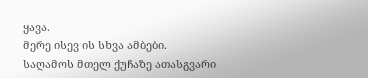ყავა.
მერე ისევ ის სხვა ამბები.
საღამოს მთელ ქუჩაზე ათასგვარი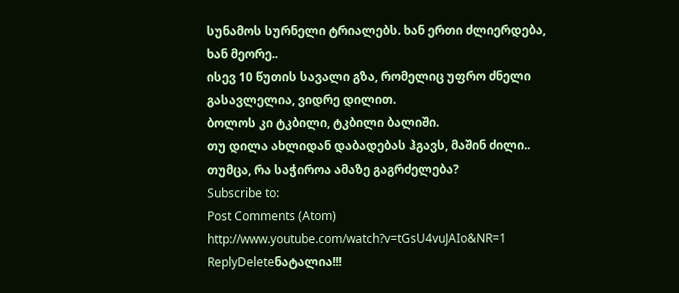სუნამოს სურნელი ტრიალებს. ხან ერთი ძლიერდება, ხან მეორე..
ისევ 10 წუთის სავალი გზა, რომელიც უფრო ძნელი გასავლელია, ვიდრე დილით.
ბოლოს კი ტკბილი, ტკბილი ბალიში.
თუ დილა ახლიდან დაბადებას ჰგავს, მაშინ ძილი.. თუმცა, რა საჭიროა ამაზე გაგრძელება?
Subscribe to:
Post Comments (Atom)
http://www.youtube.com/watch?v=tGsU4vuJAIo&NR=1
ReplyDeleteნატალია!!!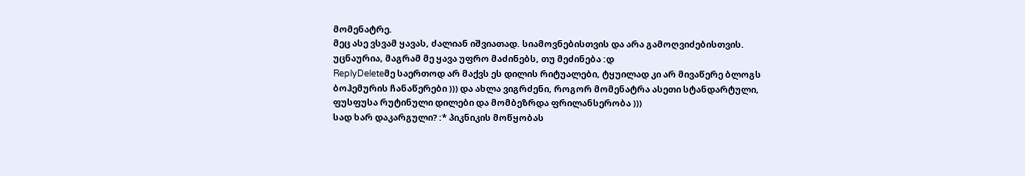მომენატრე.
მეც ასე ვსვამ ყავას, ძალიან იშვიათად. სიამოვნებისთვის და არა გამოღვიძებისთვის.
უცნაურია, მაგრამ მე ყავა უფრო მაძინებს, თუ მეძინება :დ
ReplyDeleteმე საერთოდ არ მაქვს ეს დილის რიტუალები, ტყუილად კი არ მივაწერე ბლოგს ბოჰემურის ჩანაწერები ))) და ახლა ვიგრძენი, როგორ მომენატრა ასეთი სტანდარტული, ფუსფუსა რუტინული დილები და მომბეზრდა ფრილანსერობა )))
სად ხარ დაკარგული? :* პიკნიკის მოწყობას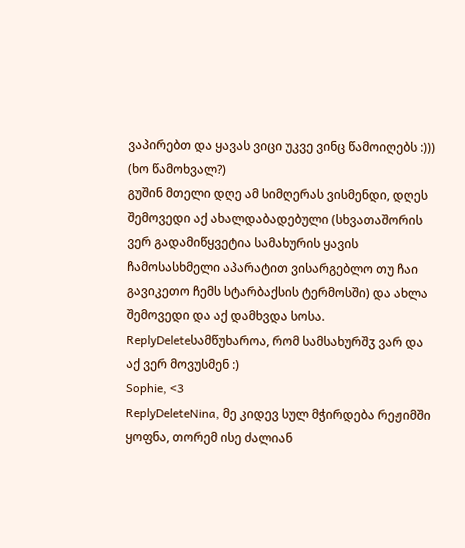ვაპირებთ და ყავას ვიცი უკვე ვინც წამოიღებს :))) (ხო წამოხვალ?)
გუშინ მთელი დღე ამ სიმღერას ვისმენდი, დღეს შემოვედი აქ ახალდაბადებული (სხვათაშორის ვერ გადამიწყვეტია სამახურის ყავის ჩამოსასხმელი აპარატით ვისარგებლო თუ ჩაი გავიკეთო ჩემს სტარბაქსის ტერმოსში) და ახლა შემოვედი და აქ დამხვდა სოსა.
ReplyDeleteსამწუხაროა, რომ სამსახურშჳ ვარ და აქ ვერ მოვუსმენ :)
Sophie, <3
ReplyDeleteNina, მე კიდევ სულ მჭირდება რეჟიმში ყოფნა, თორემ ისე ძალიან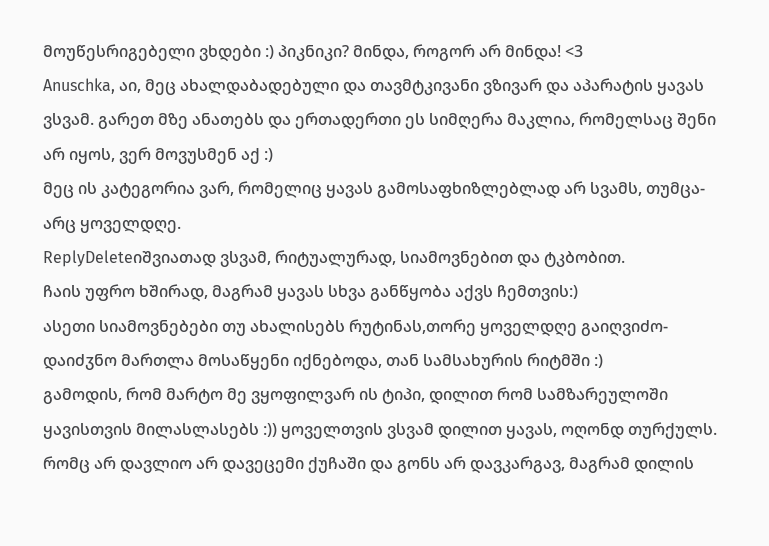მოუწესრიგებელი ვხდები :) პიკნიკი? მინდა, როგორ არ მინდა! <3
Anuschka, აი, მეც ახალდაბადებული და თავმტკივანი ვზივარ და აპარატის ყავას ვსვამ. გარეთ მზე ანათებს და ერთადერთი ეს სიმღერა მაკლია, რომელსაც შენი არ იყოს, ვერ მოვუსმენ აქ :)
მეც ის კატეგორია ვარ, რომელიც ყავას გამოსაფხიზლებლად არ სვამს, თუმცა- არც ყოველდღე.
ReplyDeleteიშვიათად ვსვამ, რიტუალურად, სიამოვნებით და ტკბობით.
ჩაის უფრო ხშირად, მაგრამ ყავას სხვა განწყობა აქვს ჩემთვის:)
ასეთი სიამოვნებები თუ ახალისებს რუტინას,თორე ყოველდღე გაიღვიძო-დაიძჳნო მართლა მოსაწყენი იქნებოდა, თან სამსახურის რიტმში :)
გამოდის, რომ მარტო მე ვყოფილვარ ის ტიპი, დილით რომ სამზარეულოში ყავისთვის მილასლასებს :)) ყოველთვის ვსვამ დილით ყავას, ოღონდ თურქულს. რომც არ დავლიო არ დავეცემი ქუჩაში და გონს არ დავკარგავ, მაგრამ დილის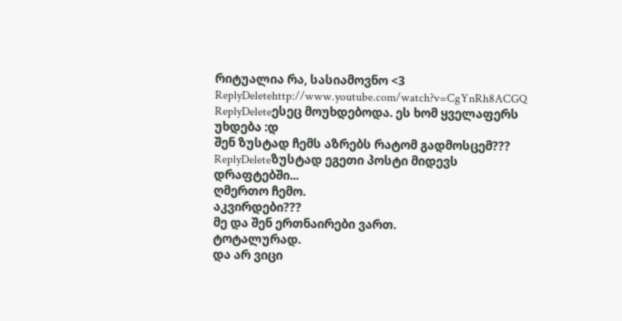რიტუალია რა, სასიამოვნო <3
ReplyDeletehttp://www.youtube.com/watch?v=CgYnRh8ACGQ
ReplyDeleteესეც მოუხდებოდა. ეს ხომ ყველაფერს უხდება :დ
შენ ზუსტად ჩემს აზრებს რატომ გადმოსცემ???
ReplyDeleteზუსტად ეგეთი პოსტი მიდევს დრაფტებში...
ღმერთო ჩემო.
აკვირდები???
მე და შენ ერთნაირები ვართ.
ტოტალურად.
და არ ვიცი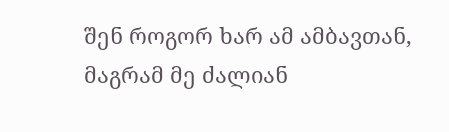შენ როგორ ხარ ამ ამბავთან, მაგრამ მე ძალიან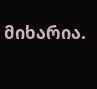მიხარია.